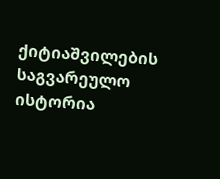ქიტიაშვილების საგვარეულო ისტორია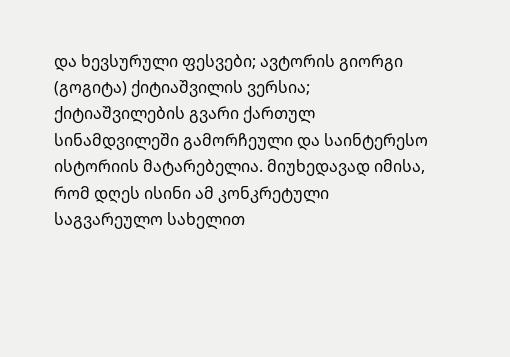და ხევსურული ფესვები; ავტორის გიორგი (გოგიტა) ქიტიაშვილის ვერსია;
ქიტიაშვილების გვარი ქართულ სინამდვილეში გამორჩეული და საინტერესო ისტორიის მატარებელია. მიუხედავად იმისა, რომ დღეს ისინი ამ კონკრეტული საგვარეულო სახელით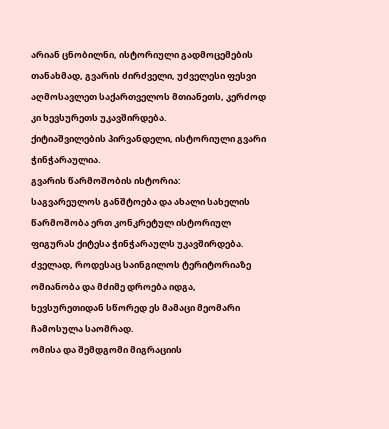არიან ცნობილნი, ისტორიული გადმოცემების თანახმად, გვარის ძირძველი, უძველესი ფესვი აღმოსავლეთ საქართველოს მთიანეთს, კერძოდ კი ხევსურეთს უკავშირდება.
ქიტიაშვილების პირვანდელი, ისტორიული გვარი ჭინჭარაულია.
გვარის წარმოშობის ისტორია:
საგვარეულოს განშტოება და ახალი სახელის წარმოშობა ერთ კონკრეტულ ისტორიულ ფიგურას ქიტესა ჭინჭარაულს უკავშირდება. ძველად, როდესაც საინგილოს ტერიტორიაზე ომიანობა და მძიმე დროება იდგა, ხევსურეთიდან სწორედ ეს მამაცი მეომარი ჩამოსულა საომრად.
ომისა და შემდგომი მიგრაციის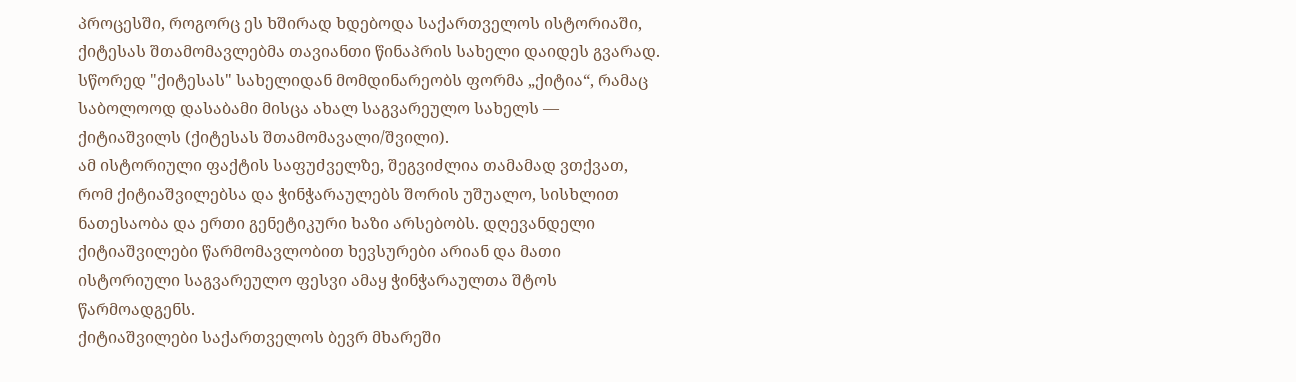პროცესში, როგორც ეს ხშირად ხდებოდა საქართველოს ისტორიაში, ქიტესას შთამომავლებმა თავიანთი წინაპრის სახელი დაიდეს გვარად. სწორედ "ქიტესას" სახელიდან მომდინარეობს ფორმა „ქიტია“, რამაც საბოლოოდ დასაბამი მისცა ახალ საგვარეულო სახელს — ქიტიაშვილს (ქიტესას შთამომავალი/შვილი).
ამ ისტორიული ფაქტის საფუძველზე, შეგვიძლია თამამად ვთქვათ, რომ ქიტიაშვილებსა და ჭინჭარაულებს შორის უშუალო, სისხლით ნათესაობა და ერთი გენეტიკური ხაზი არსებობს. დღევანდელი ქიტიაშვილები წარმომავლობით ხევსურები არიან და მათი ისტორიული საგვარეულო ფესვი ამაყ ჭინჭარაულთა შტოს წარმოადგენს.
ქიტიაშვილები საქართველოს ბევრ მხარეში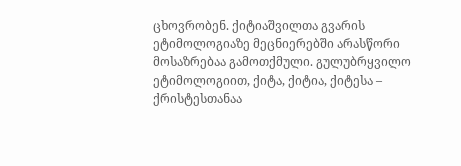ცხოვრობენ. ქიტიაშვილთა გვარის ეტიმოლოგიაზე მეცნიერებში არასწორი მოსაზრებაა გამოთქმული. გულუბრყვილო ეტიმოლოგიით, ქიტა, ქიტია, ქიტესა – ქრისტესთანაა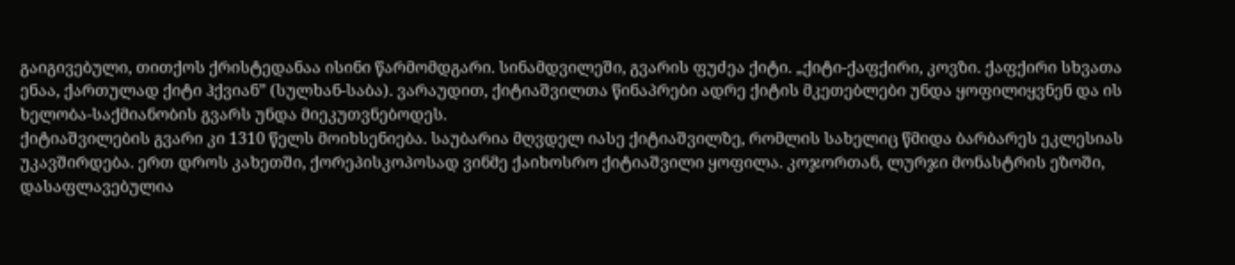გაიგივებული, თითქოს ქრისტედანაა ისინი წარმომდგარი. სინამდვილეში, გვარის ფუძეა ქიტი. „ქიტი-ქაფქირი, კოვზი. ქაფქირი სხვათა ენაა, ქართულად ქიტი ჰქვიან” (სულხან-საბა). ვარაუდით, ქიტიაშვილთა წინაპრები ადრე ქიტის მკეთებლები უნდა ყოფილიყვნენ და ის ხელობა-საქმიანობის გვარს უნდა მიეკუთვნებოდეს.
ქიტიაშვილების გვარი კი 1310 წელს მოიხსენიება. საუბარია მღვდელ იასე ქიტიაშვილზე, რომლის სახელიც წმიდა ბარბარეს ეკლესიას უკავშირდება. ერთ დროს კახეთში, ქორეპისკოპოსად ვინმე ქაიხოსრო ქიტიაშვილი ყოფილა. კოჯორთან, ლურჯი მონასტრის ეზოში, დასაფლავებულია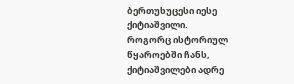ბერთუხუცესი იესე ქიტიაშვილი.
როგორც ისტორიულ წყაროებში ჩანს, ქიტიაშვილები ადრე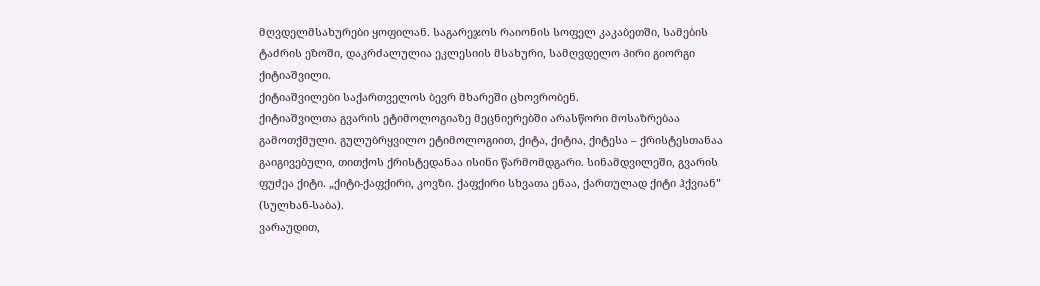მღვდელმსახურები ყოფილან. საგარეჯოს რაიონის სოფელ კაკაბეთში, სამების ტაძრის ეზოში, დაკრძალულია ეკლესიის მსახური, სამღვდელო პირი გიორგი ქიტიაშვილი.
ქიტიაშვილები საქართველოს ბევრ მხარეში ცხოვრობენ.
ქიტიაშვილთა გვარის ეტიმოლოგიაზე მეცნიერებში არასწორი მოსაზრებაა გამოთქმული. გულუბრყვილო ეტიმოლოგიით, ქიტა, ქიტია, ქიტესა – ქრისტესთანაა გაიგივებული, თითქოს ქრისტედანაა ისინი წარმომდგარი. სინამდვილეში, გვარის ფუძეა ქიტი. „ქიტი-ქაფქირი, კოვზი. ქაფქირი სხვათა ენაა, ქართულად ქიტი ჰქვიან” (სულხან-საბა).
ვარაუდით,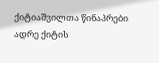ქიტიაშვილთა წინაპრები ადრე ქიტის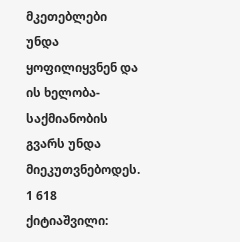მკეთებლები უნდა ყოფილიყვნენ და ის ხელობა-საქმიანობის გვარს უნდა მიეკუთვნებოდეს.
1 618 ქიტიაშვილი: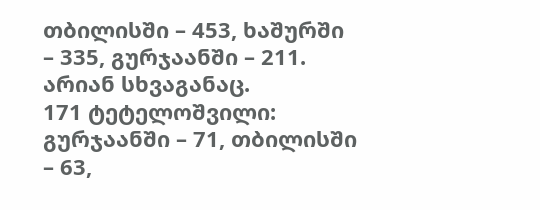თბილისში – 453, ხაშურში – 335, გურჯაანში – 211. არიან სხვაგანაც.
171 ტეტელოშვილი: გურჯაანში – 71, თბილისში – 63,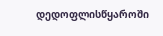დედოფლისწყაროში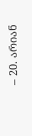– 20. არიან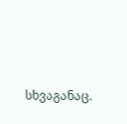სხვაგანაც.